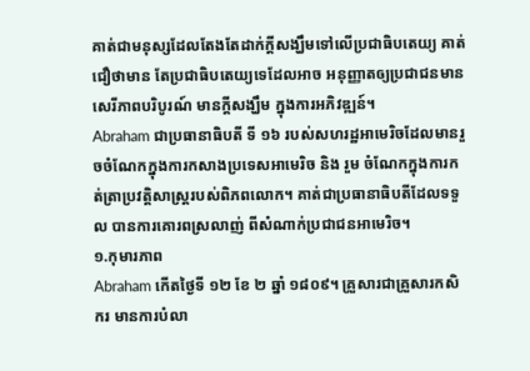គាត់ជាមនុស្សដែលតែងតែដាក់ក្តីសង្ឃឹមទៅលើប្រជាធិបតេយ្យ គាត់ជឿថាមាន តែប្រជាធិបតេយ្យទេដែលអាច អនុញ្ញាតឲ្យប្រជាជនមានសេរីភាពបរិបូរណ៍ មានក្តីសង្ឃឹម ក្នុងការអភិវឌ្ឍន៍។
Abraham ជាប្រធានាធិបតី ទី ១៦ របស់សហរដ្ឋអាមេរិចដែលមានរួចចំណែកក្នុងការកសាងប្រទេសអាមេរិច និង រួម ចំណែកក្នុងការកត់ត្រាប្រវត្តិសាស្ត្ររបស់ពិភពលោក។ គាត់ជាប្រធានាធិបតីដែលទទួល បានការគោរពស្រលាញ់ ពីសំណាក់ប្រជាជនអាមេរិច។
១.កុមារភាព
Abraham កើតថ្ងៃទី ១២ ខែ ២ ឆ្នាំ ១៨០៩។ គ្រួសារជាគ្រួសារកសិករ មានការបំលា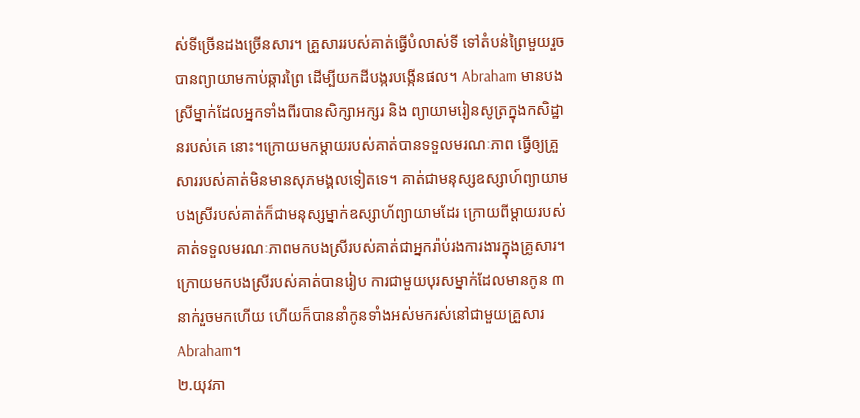ស់ទីច្រើនដងច្រើនសារ។ គ្រួសាររបស់គាត់ធ្វើបំលាស់ទី ទៅតំបន់ព្រៃមួយរួចបានព្យាយាមកាប់ឆ្ការព្រៃ ដើម្បីយកដីបង្ករបង្កើនផល។ Abraham មានបងស្រីម្នាក់ដែលអ្នកទាំងពីរបានសិក្សាអក្សរ និង ព្យាយាមរៀនសូត្រក្នុងកសិដ្ឋានរបស់គេ នោះ។ក្រោយមកម្តាយរបស់គាត់បានទទួលមរណៈភាព ធ្វើឲ្យគ្រួសាររបស់គាត់មិនមានសុភមង្គលទៀតទេ។ គាត់ជាមនុស្សឧស្សាហ៍ព្យាយាម បងស្រីរបស់គាត់ក៏ជាមនុស្សម្នាក់ឧស្សាហ័ព្យាយាមដែរ ក្រោយពីម្តាយរបស់ គាត់ទទួលមរណៈភាពមកបងស្រីរបស់គាត់ជាអ្នករ៉ាប់រងការងារក្នុងគ្រូសារ។ក្រោយមកបងស្រីរបស់គាត់បានរៀប ការជាមួយបុរសម្នាក់ដែលមានកូន ៣ នាក់រួចមកហើយ ហើយក៏បាននាំកូនទាំងអស់មករស់នៅជាមួយគ្រួសារ Abraham។
២.យុវភា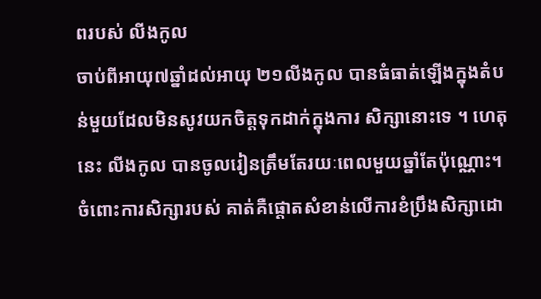ពរបស់ លីងកូល
ចាប់ពីអាយុ៧ឆ្នាំដល់អាយុ ២១លីងកូល បានធំធាត់ឡើងក្នុងតំបន់មួយដែលមិនសូវយកចិត្តទុកដាក់ក្នុងការ សិក្សានោះទេ ។ ហេតុនេះ លីងកូល បានចូលរៀនត្រឹមតែរយៈពេលមួយឆ្នាំតែប៉ុណ្ណោះ។ ចំពោះការសិក្សារបស់ គាត់គឺផ្តោតសំខាន់លើការខំប្រឹងសិក្សាដោ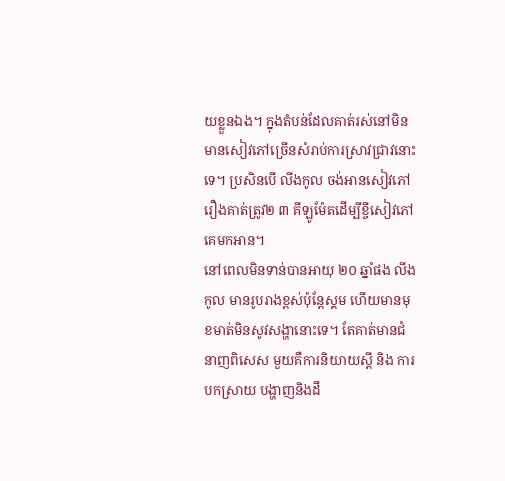យខ្លួនឯង។ ក្នុងតំបន់ដែលគាត់រស់នៅមិនមានសៀវភៅច្រើនសំរាប់ការស្រាវជ្រាវនោះទេ។ ប្រសិនបើ លីងកូល ចង់អានសៀវភៅរឿងគាត់ត្រូវ២ ៣ គីឡូម៉ែតដើម្បីខ្ចីសៀវភៅគេមកអាន។
នៅពេលមិនទាន់បានអាយុ ២០ ឆ្នាំផង លីងកូល មានរូបរាងខ្ពស់ប៉ុន្តែស្គម ហើយមានមុខមាត់មិនសូវសង្ហានោះទេ។ តែគាត់មានជំនាញពិសេស មួយគឺការនិយាយស្តី និង ការបកស្រាយ បង្ហាញនិងដឹ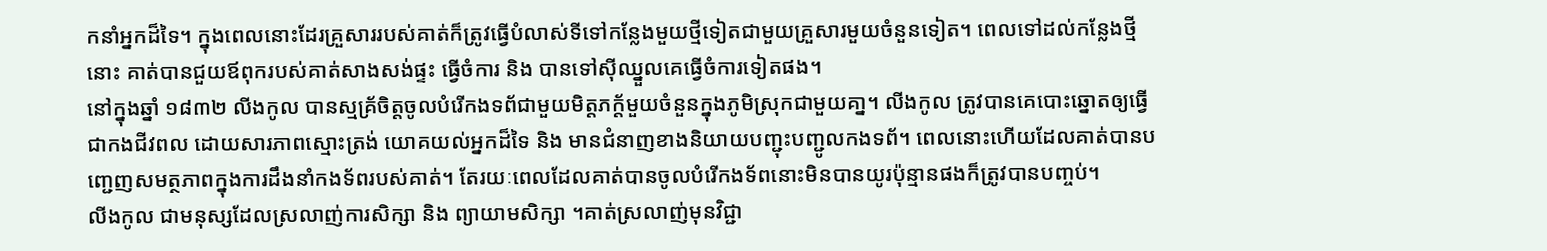កនាំអ្នកដ៏ទៃ។ ក្នុងពេលនោះដែរគ្រួសាររបស់គាត់ក៏ត្រូវធ្វើបំលាស់ទីទៅកន្លែងមួយថ្មីទៀតជាមួយគ្រួសារមួយចំនួនទៀត។ ពេលទៅដល់កន្លែងថ្មីនោះ គាត់បានជួយឪពុករបស់គាត់សាងសង់ផ្ទះ ធ្វើចំការ និង បានទៅស៊ីឈ្នួលគេធ្វើចំការទៀតផង។
នៅក្នុងឆ្នាំ ១៨៣២ លីងកូល បានស្មគ្រ័ចិត្តចូលបំរើកងទព័ជាមួយមិត្តភក្ត័មួយចំនួនក្នុងភូមិស្រុកជាមួយគា្ន។ លីងកូល ត្រូវបានគេបោះឆ្នោតឲ្យធ្វើជាកងជីវពល ដោយសារភាពស្មោះត្រង់ យោគយល់អ្នកដ៏ទៃ និង មានជំនាញខាងនិយាយបញ្ជុះបញ្ជូលកងទព័។ ពេលនោះហើយដែលគាត់បានបញ្ជេញសមត្ថភាពក្នុងការដឹងនាំកងទ័ពរបស់គាត់។ តែរយៈពេលដែលគាត់បានចូលបំរើកងទ័ពនោះមិនបានយូរប៉ុន្មានផងក៏ត្រូវបានបញ្ចប់។
លីងកូល ជាមនុស្សដែលស្រលាញ់ការសិក្សា និង ព្យាយាមសិក្សា ។គាត់ស្រលាញ់មុនវិជ្ជា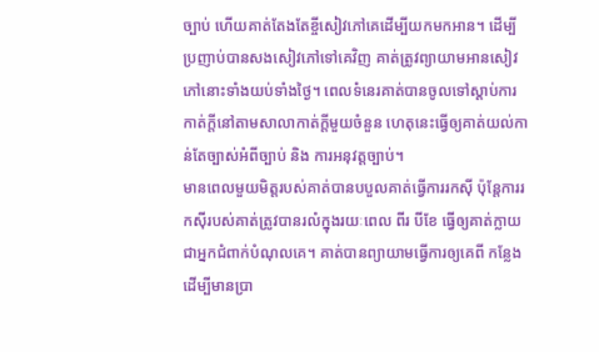ច្បាប់ ហើយគាត់តែងតែខ្ចីសៀវភៅគេដើម្បីយកមកអាន។ ដើម្បីប្រញាប់បានសងសៀវភៅទៅគេវិញ គាត់ត្រូវព្យាយាមអានសៀវភៅនោះទាំងយប់ទាំងថ្ងៃ។ ពេលទំនេរគាត់បានចូលទៅស្តាប់ការកាត់ក្តីនៅតាមសាលាកាត់ក្តីមួយចំនួន ហេតុនេះធ្វើឲ្យគាត់យល់កាន់តែច្បាស់អំពីច្បាប់ និង ការអនុវត្តច្បាប់។
មានពេលមួយមិត្តរបស់គាត់បានបបួលគាត់ធ្វើការរកស៊ី ប៉ុន្តែការរកស៊ីរបស់គាត់ត្រូវបានរលំក្នុងរយៈពេល ពីរ បីខែ ធ្វើឲ្យគាត់ក្លាយជាអ្នកជំពាក់បំណុលគេ។ គាត់បានព្យាយាមធ្វើការឲ្យគេពី កន្លែងដើម្បីមានប្រា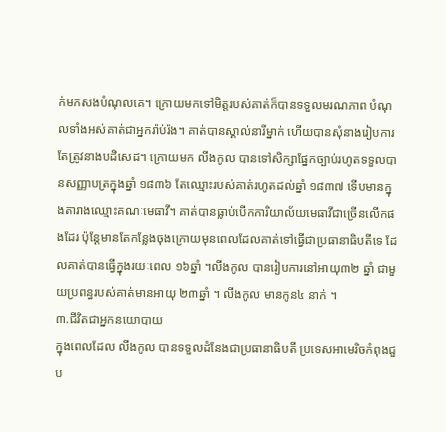ក់មកសងបំណុលគេ។ ក្រោយមកទៅមិត្តរបស់គាត់ក៏បានទទួលមរណភាព បំណុលទាំងអស់គាត់ជាអ្នករ៉ាប់រ៉ង។ គាត់បានស្គាល់នារីម្នាក់ ហើយបានសុំនាងរៀបការតែត្រូវនាងបដិសេដ។ ក្រោយមក លីងកូល បានទៅសិក្សាផ្នែកច្បាប់រហូតទទួលបានសញ្ញាបត្រក្នុងឆ្នាំ ១៨៣៦ តែឈ្មោះរបស់គាត់រហូតដល់ឆ្នាំ ១៨៣៧ ទើបមានក្នុងតារាងឈ្មោះគណៈមេធាវី។ គាត់បានធ្លាប់បើកការិយាល័យមេធាវីជាច្រើនលើកផងដែរ ប៉ុន្តែមានតែកន្លែងចុងក្រោយមុនពេលដែលគាត់ទៅធ្វើជាប្រធានាធិបតីទេ ដែលគាត់បានធ្វើក្នុងរយៈពេល ១៦ឆ្នាំ ។លីងកូល បានរៀបការនៅអាយុ៣២ ឆ្នាំ ជាមួយប្រពន្ធរបស់គាត់មានអាយុ ២៣ឆ្នាំ ។ លីងកូល មានកូន៤ នាក់ ។
៣.ជីវិតជាអ្នកនយោបាយ
ក្នុងពេលដែល លីងកូល បានទទួលដំនែងជាប្រធានាធិបតី ប្រទេសអាមេរិចកំពុងជួប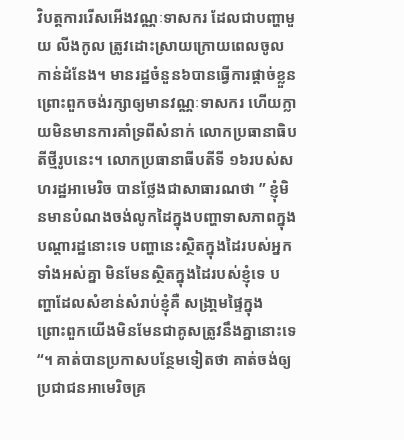វិបត្តការរើសអើងវណ្ណៈទាសករ ដែលជាបញ្ហាមួយ លីងកូល ត្រូវដោះស្រាយក្រោយពេលចូលកាន់ដំនែង។ មានរដ្ឋចំនួន៦បានធ្វើការផ្តាច់ខ្លួនព្រោះពួកចង់រក្សាឲ្យមានវណ្ណៈទាសករ ហើយក្លាយមិនមានការគាំទ្រពីសំនាក់ លោកប្រធានាធិបតីថ្មីរូបនេះ។ លោកប្រធានាធីបតីទី ១៦របស់សហរដ្ឋអាមេរិច បានថ្លែងជាសាធារណថា ” ខ្ញុំមិនមានបំណងចង់លូកដៃក្នុងបញ្ហាទាសភាពក្នុងបណ្តារដ្ឋនោះទេ បញ្ហានេះស្ថិតក្នុងដៃរបស់អ្នកទាំងអស់គ្នា មិនមែនស្ថិតក្នុងដៃរបស់ខ្ញុំទេ បញ្ហាដែលសំខាន់សំរាប់ខ្ញុំគឺ សង្រា្គមផ្ទៃក្នុង ព្រោះពួកយើងមិនមែនជាគូសត្រូវនឹងគ្នានោះទេ “។ គាត់បានប្រកាសបន្ថែមទៀតថា គាត់ចង់ឲ្យប្រជាជនអាមេរិចគ្រ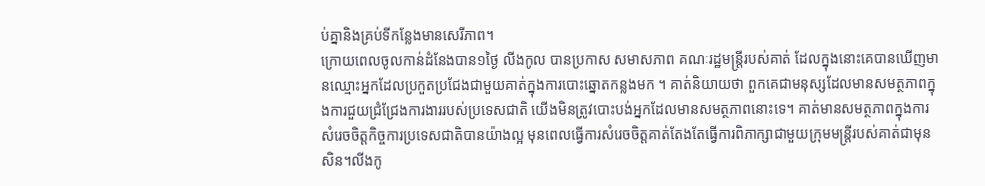ប់គ្នានិងគ្រប់ទីកន្លែងមានសេរីភាព។
ក្រោយពេលចូលកាន់ដំនែងបាន១ថ្ងៃ លីងកូល បានប្រកាស សមាសភាព គណៈរដ្ឋមន្ត្រីរបស់គាត់ ដែលក្នុងនោះគេបានឃើញមានឈ្មោះអ្នកដែលប្រកួតប្រជែងជាមួយគាត់ក្នុងការបោះឆ្នោតកន្លងមក ។ គាត់និយាយថា ពួកគេជាមនុស្សដែលមានសមត្ថភាពក្នុងការជួយជ្រំជ្រែងការងាររបស់ប្រទេសជាតិ យើងមិនត្រូវបោះបង់អ្នកដែលមានសមត្ថភាពនោះទេ។ គាត់មានសមត្ថភាពក្នុងការសំរេចចិត្តកិច្ចការប្រទេសជាតិបានយ៉ាងល្អ មុនពេលធ្វើការសំរេចចិត្តគាត់តែងតែធ្វើការពិភាក្សាជាមួយក្រុមមន្ត្រីរបស់គាត់ជាមុនសិន។លីងកូ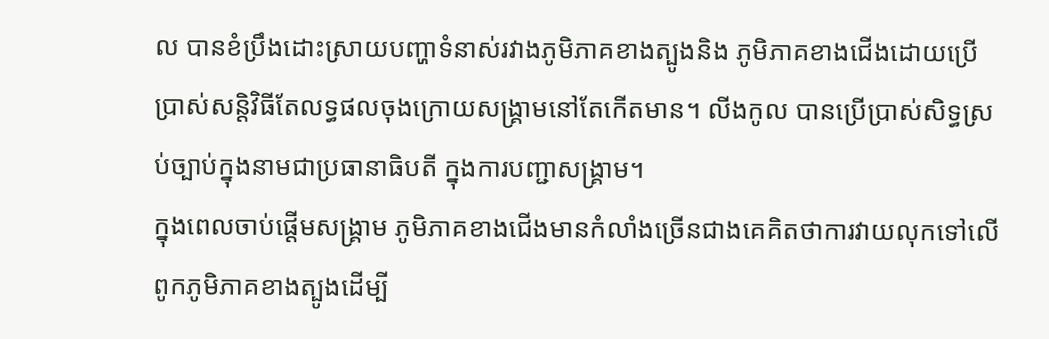ល បានខំប្រឹងដោះស្រាយបញ្ហាទំនាស់រវាងភូមិភាគខាងត្បូងនិង ភូមិភាគខាងជើងដោយប្រើប្រាស់សន្តិវិធីតែលទ្ធផលចុងក្រោយសង្គ្រាមនៅតែកើតមាន។ លីងកូល បានប្រើប្រាស់សិទ្ធស្រប់ច្បាប់ក្នុងនាមជាប្រធានាធិបតី ក្នុងការបញ្ជាសង្គ្រាម។
ក្នុងពេលចាប់ផ្តើមសង្គ្រាម ភូមិភាគខាងជើងមានកំលាំងច្រើនជាងគេគិតថាការវាយលុកទៅលើពូកភូមិភាគខាងត្បូងដើម្បី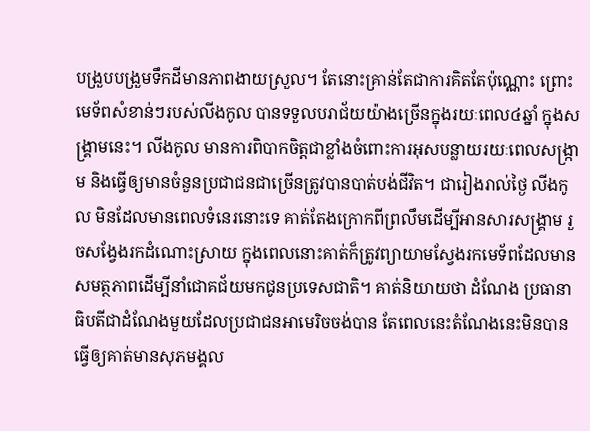បង្រួបបង្រួមទឹកដីមានភាពងាយស្រួល។ តែនោះគ្រាន់តែជាការគិតតែប៉ុណ្ណោះ ព្រោះមេទ័ពសំខាន់ៗរបស់លីងកូល បានទទួលបរាជ័យយ៉ាងច្រើនក្នុងរយៈពេល៤ឆ្នាំ ក្នុងសង្គ្រាមនេះ។ លីងកូល មានការពិបាកចិត្តជាខ្លាំងចំពោះការអុសបន្លាយរយៈពេលសង្ក្រាម និងធ្វើឲ្យមានចំនួនប្រជាជនជាច្រើនត្រូវបានបាត់បង់ជីវិត។ ជារៀងរាល់ថ្ងៃ លីងកូល មិនដែលមានពេលទំនេរនោះទេ គាត់តែងក្រោកពីព្រលឹមដើម្បីអានសារសង្គ្រាម រួចសង្វែងរកដំណោះស្រាយ ក្នុងពេលនោះគាត់ក៏ត្រូវព្យាយាមស្វែងរកមេទ័ពដែលមានសមត្ថភាពដើម្បីនាំជោគជ័យមកជូនប្រទេសជាតិ។ គាត់និយាយថា ដំណែង ប្រធានាធិបតីជាដំណែងមួយដែលប្រជាជនអាមេរិចចង់បាន តែពេលនេះតំណែងនេះមិនបានធ្វើឲ្យគាត់មានសុភមង្គល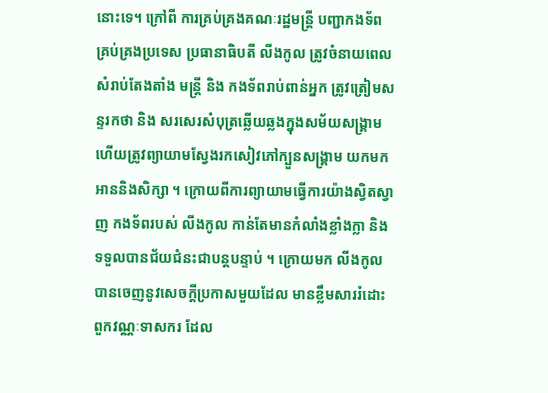នោះទេ។ ក្រៅពី ការគ្រប់គ្រងគណៈរដ្ឋមន្ត្រី បញ្ជាកងទ័ព គ្រប់គ្រងប្រទេស ប្រធានាធិបតី លីងកូល ត្រូវចំនាយពេលសំរាប់តែងតាំង មន្ត្រី និង កងទ័ពរាប់ពាន់អ្នក ត្រូវត្រៀមសន្ទរកថា និង សរសេរសំបុត្រឆ្លើយឆ្លងក្នុងសម័យសង្គ្រាម ហើយត្រូវព្យាយាមស្វែងរកសៀវភៅក្បួនសង្គ្រាម យកមកអាននិងសិក្សា ។ ក្រោយពីការព្យាយាមធ្វើការយ៉ាងស្វិតស្វាញ កងទ័ពរបស់ លីងកូល កាន់តែមានកំលាំងខ្លាំងក្លា និង ទទួលបានជ័យជំនះជាបន្តបន្ទាប់ ។ ក្រោយមក លីងកូល បានចេញនូវសេចក្តីប្រកាសមួយដែល មានខ្លឹមសាររំដោះពួកវណ្ណៈទាសករ ដែល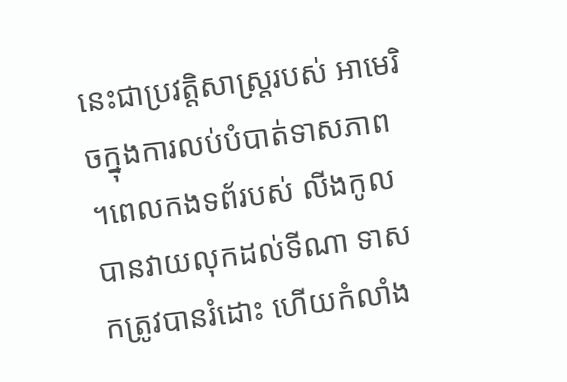នេះជាប្រវត្តិសាស្ត្ររបស់ អាមេរិចក្នុងការលប់បំបាត់ទាសភាព ។ពេលកងទព័របស់ លីងកូល បានវាយលុកដល់ទីណា ទាសកត្រូវបានរំដោះ ហើយកំលាំង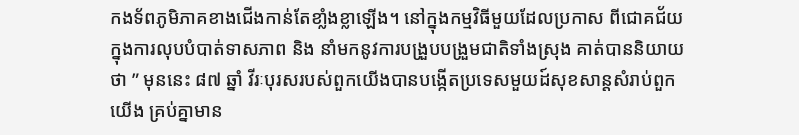កងទ័ពភូមិភាគខាងជើងកាន់តែខាំ្លងខ្លាឡើង។ នៅក្នុងកម្មវិធីមួយដែលប្រកាស ពីជោគជ័យក្នុងការលុបបំបាត់ទាសភាព និង នាំមកនូវការបង្រួបបង្រួមជាតិទាំងស្រុង គាត់បាននិយាយថា ” មុននេះ ៨៧ ឆ្នាំ វីរៈបុរសរបស់ពួកយើងបានបង្កើតប្រទេសមួយដ៍សុខសាន្តសំរាប់ពួកយើង គ្រប់គ្នាមាន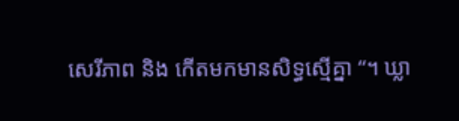សេរីភាព និង កើតមកមានសិទ្ធស្មើគ្នា “។ ឃ្លា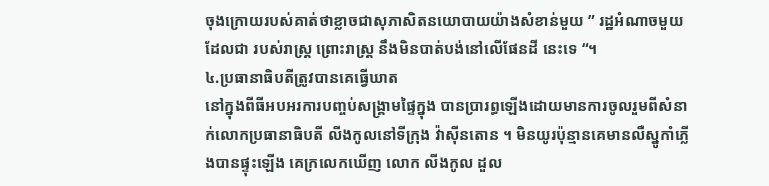ចុងក្រោយរបស់គាត់ថាខ្លាចជាសុភាសិតនយោបាយយ៉ាងសំខាន់មួយ ” រដ្ឋអំណាចមួយដែលជា របស់រាស្ត្រ ព្រោះរាស្ត្រ នឹងមិនបាត់បង់នៅលើផែនដី នេះទេ “។
៤.ប្រធានាធិបតីត្រូវបានគេធ្វើឃាត
នៅក្នុងពីធីអបអរការបញ្ចប់សង្គ្រាមផ្ទៃក្នុង បានប្រារព្ធឡើងដោយមានការចូលរួមពីសំនាក់លោកប្រធានាធិបតី លីងកូលនៅទីក្រុង វ៉ាស៊ីនតោន ។ មិនយូរប៉ុន្មានគេមានលឺស្នូកាំភ្លើងបានផ្ទុះឡើង គេក្រលេកឃើញ លោក លីងកូល ដួល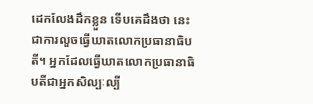ដេកលែងដឹកខ្លួន ទើបគេដឹងថា នេះជាការលួចធ្វើឃាតលោកប្រធានាធិបតី។ អ្នកដែលធ្វើឃាតលោកប្រធានាធិបតីជាអ្នកសិល្បៈល្បី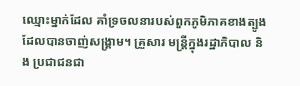ឈ្មោះម្នាក់ដែល គាំទ្រចលនារបស់ពួកភូមិភាគខាងត្បូងដែលបានចាញ់សង្គ្រាម។ គ្រួសារ មន្ត្រីក្នុងរដ្ឋាភិបាល និង ប្រជាជនជា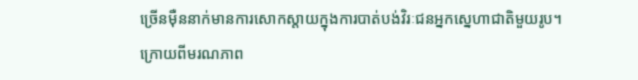ច្រើនម៉ឺននាក់មានការសោកស្តាយក្នុងការបាត់បង់វិរៈជនអ្នកស្នេហាជាតិមួយរូប។
ក្រោយពីមរណភាព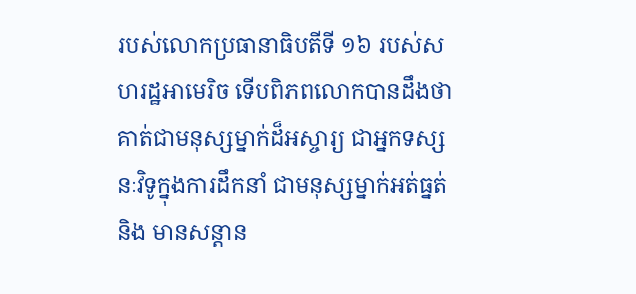របស់លោកប្រធានាធិបតីទី ១៦ របស់សហរដ្ឋអាមេរិច ទើបពិភពលោកបានដឹងថា គាត់ជាមនុស្សម្នាក់ដ៏អស្ចារ្យ ជាអ្នកទស្សនៈវិទូក្នុងការដឹកនាំ ជាមនុស្សម្នាក់អត់ធ្នត់ និង មានសន្តាន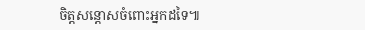ចិត្តសន្តោសចំពោះអ្នកដទៃ៕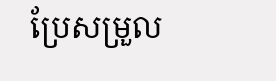ប្រែសម្រួល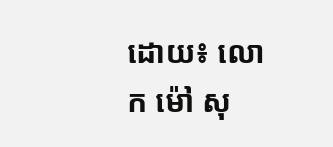ដោយ៖ លោក ម៉ៅ សុ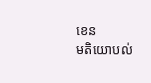ខេន
មតិយោបល់